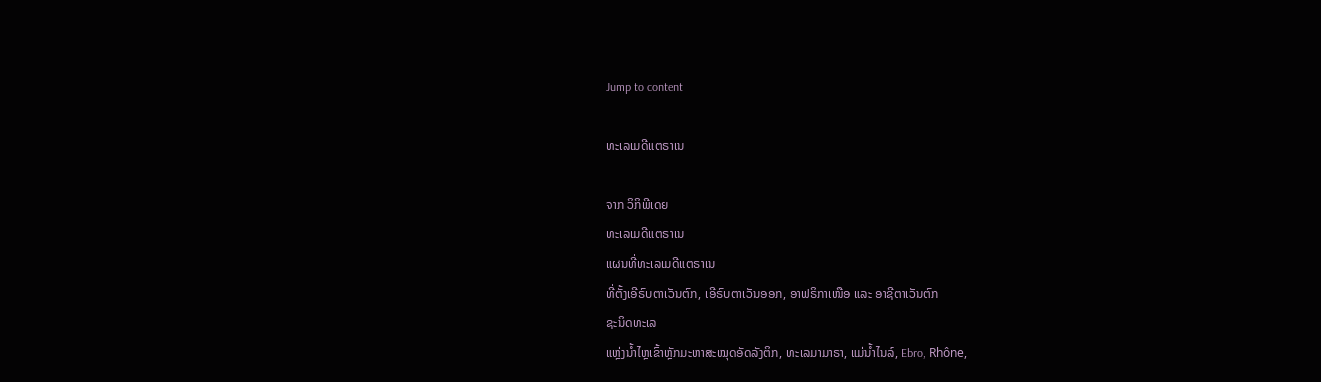Jump to content

ທະເລເມດີແຕຣາເນ

ຈາກ ວິກິພີເດຍ
ທະເລເມດີແຕຣາເນ
ແຜນທີ່ທະເລເມດີແຕຣາເນ
ທີ່ຕັ້ງເອີຣົບຕາເວັນຕົກ, ເອີຣົບຕາເວັນອອກ, ອາຟຣິກາເໜືອ ແລະ ອາຊີຕາເວັນຕົກ
ຊະນິດທະເລ
ແຫຼ່ງນ້ຳໄຫຼເຂົ້າຫຼັກມະຫາສະໝຸດອັດລັງຕິກ, ທະເລມາມາຣາ, ແມ່ນ້ຳໄນລ໌, Ebro, Rhône,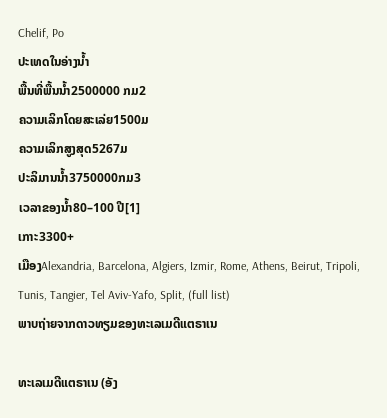Chelif, Po
ປະເທດໃນອ່າງນ້ຳ
ພື້ນທີ່ພື້ນນ້ຳ2500000 ກມ2
ຄວາມເລິກໂດຍສະເລ່ຍ1500ມ
ຄວາມເລິກສູງສຸດ5267ມ
ປະລິມານນ້ຳ3750000ກມ3
ເວລາຂອງນ້ຳ80–100 ປີ[1]
ເກາະ3300+
ເມືອງAlexandria, Barcelona, Algiers, Izmir, Rome, Athens, Beirut, Tripoli, Tunis, Tangier, Tel Aviv-Yafo, Split, (full list)
ພາບຖ່າຍຈາກດາວທຽມຂອງທະເລເມດີແຕຣາເນ

ທະເລເມດີແຕຣາເນ (ອັງ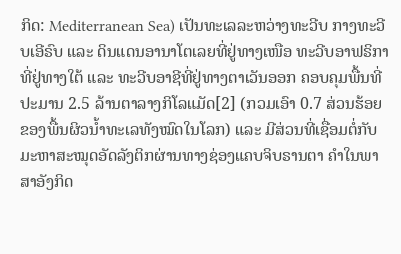ກິດ: Mediterranean Sea) ເປັນທະເລລະຫວ່າງທະວີບ ກາງທະວີບເອີຣົບ ແລະ ດິນແດນອານາໂຕເລຍທີ່ຢູ່ທາງເໜືອ ທະວີບອາຟຣິກາທີ່ຢູ່ທາງໃຕ້ ແລະ ທະວີບອາຊີທີ່ຢູ່ທາງຕາເວັນອອກ ຄອບຄຸມພື້ນທີ່ປະມານ 2.5 ລ້ານຕາລາງກິໂລແມັດ[2] (ກວມເອົາ 0.7 ສ່ວນຮ້ອຍ ຂອງພື້ນຜິວນ້ຳທະເລທັງໝົດໃນໂລກ) ແລະ ມີສ່ວນທີ່ເຊື່ອມຕໍ່ກັບມະຫາສະໝຸດອັດລັງຕິກຜ່ານທາງຊ່ອງແຄບຈິບຣານຕາ ຄຳໃນພາສາອັງກິດ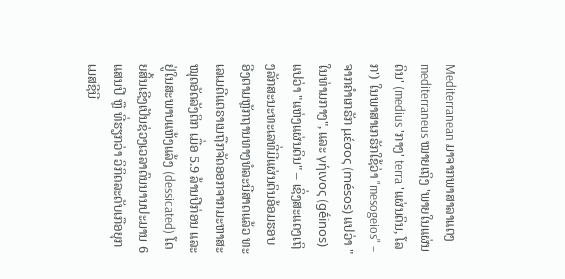Mediterranean ມາຈາກພາສາລາແຕງ mediterraneus ໝາຍເຖິງ 'ພາຍໃນແຜ່ນດິນ' (medius 'ກາງ' terra 'ແຜ່ນດິນ, ໂລກ') ໃນພາສາເກຣັກໃຊ້ວ່າ "mesogeios" – ຈາກຄຳເກຣັກ μέσος (mésos) ແປວ່າ "ໃນທ່າມກາງ", ແລະ γήινος (gḗinos) ແປວ່າ "ແຫ່ງແຜ່ນດິນ" – ເຊິ່ງສະແດງເຖິງລັກສະນະທະເລທີ່ມີແຜ່ນດິນອ້ອມຮອບ ອີງຕາມຫຼັກຖານທາງທໍລະນີສາດແລ້ວ ທະເລເມດີແຕຣາເນຖືກຈັດອອກຈາກມະຫາສະໝຸດອັດລັງຕິກ ເມື່ອ 5.9 ລ້ານປີກ່ອນ ແລະ ຢູ່ໃນສະພາບແຫ້ງແລ້ງ (dessicated) ໂດຍສິ້ນເຊີງເປັນຊ່ວງເວລາດົນນານປະມານ 6 ແສນປີ ຫຼື ທີ່ຮຽກວ່າ ວິກິດລະດັບເກືອຍຸກເມສຊີນີ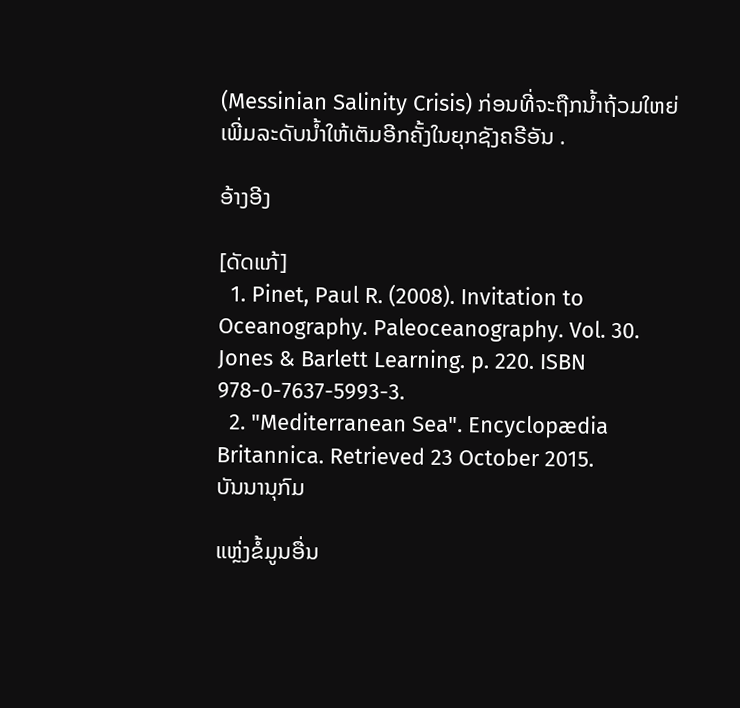(Messinian Salinity Crisis) ກ່ອນທີ່ຈະຖືກນ້ຳຖ້ວມໃຫຍ່ເພີ່ມລະດັບນ້ຳໃຫ້ເຕັມອີກຄັ້ງໃນຍຸກຊັງຄຣີອັນ .

ອ້າງອີງ

[ດັດແກ້]
  1. Pinet, Paul R. (2008). Invitation to Oceanography. Paleoceanography. Vol. 30. Jones & Barlett Learning. p. 220. ISBN 978-0-7637-5993-3.
  2. "Mediterranean Sea". Encyclopædia Britannica. Retrieved 23 October 2015.
ບັນນານຸກົມ

ແຫຼ່ງຂໍ້ມູນອື່ນ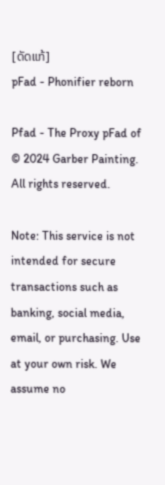[ດັດແກ້]
pFad - Phonifier reborn

Pfad - The Proxy pFad of © 2024 Garber Painting. All rights reserved.

Note: This service is not intended for secure transactions such as banking, social media, email, or purchasing. Use at your own risk. We assume no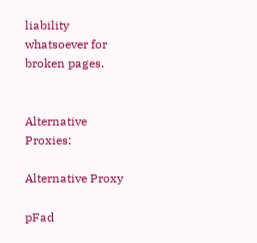liability whatsoever for broken pages.


Alternative Proxies:

Alternative Proxy

pFad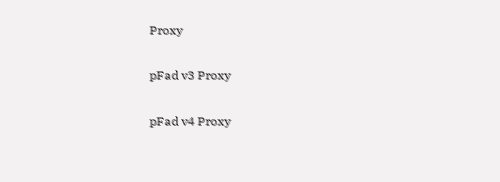Proxy

pFad v3 Proxy

pFad v4 Proxy